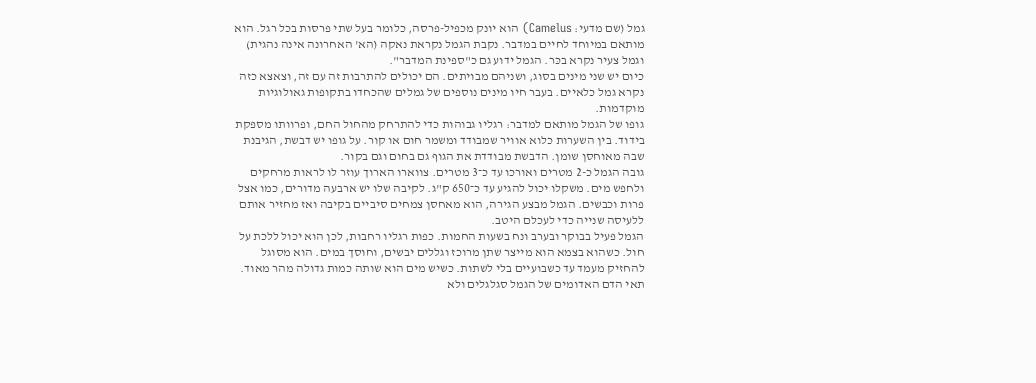גמל (שם מדעי: Camelus) הוא יונק מכפיל-פרסה, כלומר בעל שתי פרסות בכל רגל. הוא מותאם במיוחד לחיים במדבר. נקבת הגמל נקראת נאקה (הא' האחרונה אינה נהגית) וגמל צעיר נקרא בכּר. הגמל ידוע גם כ"ספינת המדבר".
כיום יש שני מינים בסוג, ושניהם מבויתים. הם יכולים להתרבות זה עם זה, וצאצא כזה נקרא גמל כלאיים. בעבר חיו מינים נוספים של גמלים שהכחדו בתקופות גאולוגיות מוקדמות.
גופו של הגמל מותאם למדבר: רגליו גבוהות כדי להתרחק מהחול החם, ופרוותו מספקת בידוד. בין השערות כלוא אוויר שמבודד ומשמר חום או קור. על גופו יש דבשת, הגיבנת שבה מאוחסן שומן. הדבשת מבודדת את הגוף גם בחום וגם בקור.
גובה הגמל כ-2 מטרים ואורכו עד כ־3 מטרים. צווארו הארוך עוזר לו לראות מרחקים ולחפש מים. משקלו יכול להגיע עד כ־650 ק"ג. לקיבה שלו יש ארבעה מדורים, כמו אצל פרות וכבשים. הגמל מבצע הגירה, הוא מאחסן צמחים סיביים בקיבה ואז מחזיר אותם ללעיסה שנייה כדי לעכלם היטב.
הגמל פעיל בבוקר ובערב ונח בשעות החמות. כפות רגליו רחבות, לכן הוא יכול ללכת על חול. כשהוא בצמא הוא מייצר שתן מרוכז וגללים יבשים, וחוסך במים. הוא מסוגל להחזיק מעמד עד כשבועיים בלי לשתות. כשיש מים הוא שותה כמות גדולה מהר מאוד.
תאי הדם האדומים של הגמל סגלגלים ולא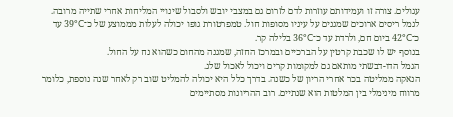עגולים. צורה זו ועמידותם עוזרות לדם לזרום גם במצבי יובש ולסבול שינויי המליחות אחרי שתייה מרובה.
לגמל ריסים ארוכים שמגנים על עיניו מסופות חול. טמפרטורת גופו יכולה לעלות מממוצע של כ־39°C עד כ־42°C ביום חם, ולרדת עד כ־36°C בלילה קר.
בנוסף יש לו שכבת קרטין על הברכיים ובמרכז החזה, שמגנה מהחום כשהוא נח על החול.
הגמל הדו-דבשתי מותאם גם למקומות קרים ויכול לאכול שלג.
הנאקה ממליטה בכר אחרי הריון של כשנה. בדרך כלל היא יכולה להמליט שוב רק לאחר שנה נוספת, כלומר מרווח מינימלי בין המלטות הוא שנתיים. רוב ההריונות מסתיימים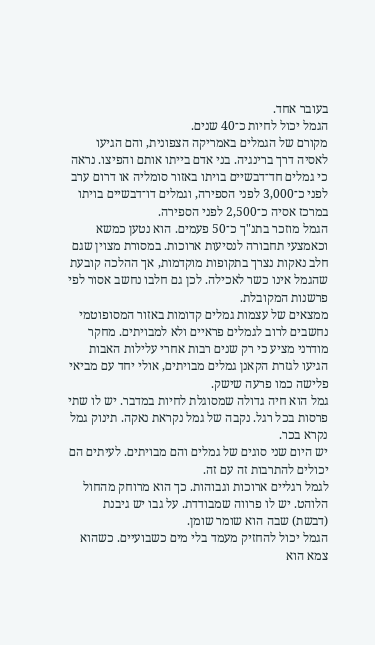בעובר אחד.
הגמל יכול לחיות כ־40 שנים.
מקורם של הגמלים באמריקה הצפונית, והם הגיעו לאסיה דרך ברינגיה. בני אדם בייתו אותם והפיצו. נראה כי גמלים חד־דבשיים בויתו באזור סומליה או דרום ערב לפני כ־3,000 לפני הספירה, וגמלים דו־דבשיים בויתו במרכז אסיה כ־2,500 לפני הספירה.
הגמל מוזכר בתנ"ך כ־50 פעמים. הוא נטען כמשא וכאמצעי תחבורה לנסיעות ארוכות. במסורת מצוין שגם חלב נאקות נצרך בתקופות מוקדמות, אך ההלכה קובעת שהגמל אינו כשר לאכילה. לכן גם חלבו נחשב אסור לפי פרשנות המקובלת.
ממצאים של עצמות גמלים קדומות באזור המסופוטמי נחשבים לרוב לגמלים פראיים ולא למבויתים. מחקר מודרני מציע כי רק שנים רבות אחרי עלילות האבות הגיעו לגזרת הקאנן גמלים מבויתים, אולי יחד עם מביאי פלישה כמו פרעה שישק.
גמל הוא חיה גדולה שמסוגלת לחיות במדבר. יש לו שתי פרסות בכל רגל. נקבה של גמל נקראת נאקה. תינוק גמל נקרא בכר.
יש היום שני סוגים של גמלים והם מבויתים. לעיתים הם יכולים להתרבות זה עם זה.
לגמל רגליים ארוכות וגבוהות. כך הוא מרוחק מהחול הלוהט. יש לו פרווה שמבודדת. על גבו יש גיבנת (דבשת) שבה הוא שומר שומן.
הגמל יכול להחזיק מעמד בלי מים כשבועיים. כשהוא צמא הוא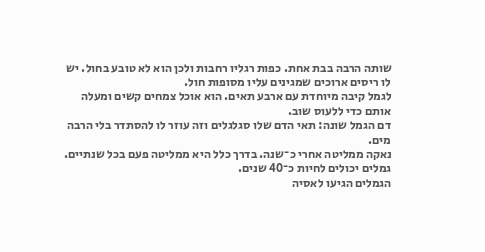שותה הרבה בבת אחת. כפות רגליו רחבות ולכן הוא לא טובע בחול. יש לו ריסים ארוכים שמגינים עליו מסופות חול.
לגמל קיבה מיוחדת עם ארבע תאים. הוא אוכל צמחים קשים ומעלה אותם כדי ללעוס שוב.
דם הגמל שונה: תאי הדם שלו סגלגלים וזה עוזר לו להסתדר בלי הרבה מים.
נאקה ממליטה אחרי כ־שנה. בדרך כלל היא ממליטה פעם בכל שנתיים. גמלים יכולים לחיות כ־40 שנים.
הגמלים הגיעו לאסיה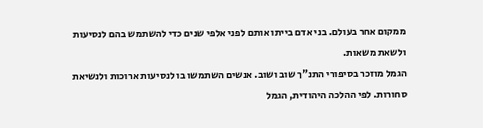ממקום אחר בעולם. בני אדם בייתו אותם לפני אלפי שנים כדי להשתמש בהם לנסיעות ולשאת משאות.
הגמל מוזכר בסיפורי התנ"ך שוב ושוב. אנשים השתמשו בו לנסיעות ארוכות ולנשיאת סחורות. לפי ההלכה היהודית, הגמל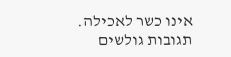אינו כשר לאכילה.
תגובות גולשים